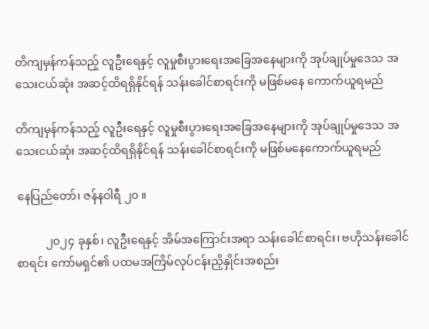တိကျမှန်ကန်သည့် လူဦးရေနှင့် လူမှုစီးပွားရေးအခြေအနေများကို အုပ်ချုပ်မှုဒေသ အသေးငယ်ဆုံး အဆင့်ထိရရှိနိုင်ရန် သန်းခေါင်စာရင်းကို မဖြစ်မနေ ကောက်ယူရမည်

တိကျမှန်ကန်သည့် လူဦးရေနှင့် လူမှုစီးပွားရေးအခြေအနေများကို အုပ်ချုပ်မှုဒေသ အသေးငယ်ဆုံး အဆင့်ထိရရှိနိုင်ရန် သန်းခေါင်စာရင်းကို မဖြစ်မနေကောက်ယူရမည်

နေပြည်တော်၊ ဇန်နဝါရီ ၂၀ ။

          ၂၀၂၄ ခုနှစ်၊ လူဦးရေနှင့် အိမ်အကြောင်းအရာ သန်းခေါင်စာရင်း၊ ဗဟိုသန်းခေါင်စာရင်း ကော်မရှင်၏ ပထမအကြိမ်လုပ်ငန်းညှိနှိုင်းအစည်း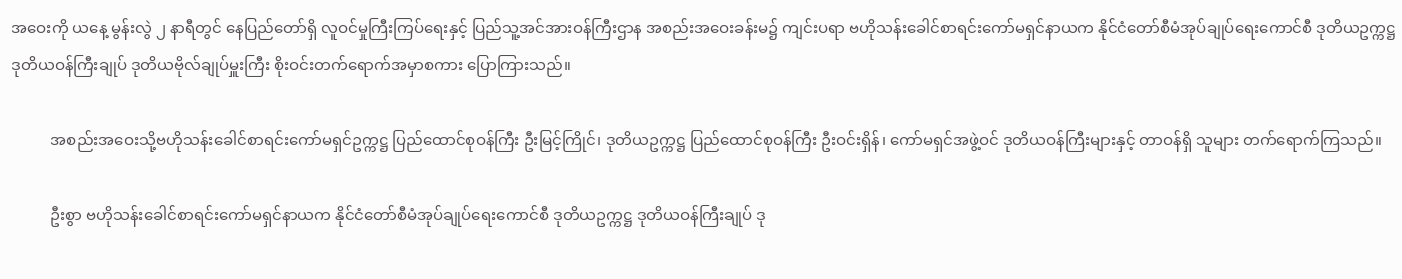အဝေးကို ယနေ့ မွန်းလွဲ ၂ နာရီတွင် နေပြည်တော်ရှိ လူဝင်မှုကြီးကြပ်ရေးနှင့် ပြည်သူ့အင်အားဝန်ကြီးဌာန အစည်းအဝေးခန်းမ၌ ကျင်းပရာ ဗဟိုသန်းခေါင်စာရင်းကော်မရှင်နာယက နိုင်ငံတော်စီမံအုပ်ချုပ်ရေးကောင်စီ ဒုတိယဥက္ကဋ္ဌ ဒုတိယဝန်ကြီးချုပ် ဒုတိယဗိုလ်ချုပ်မှူးကြီး စိုးဝင်းတက်ရောက်အမှာစကား ပြောကြားသည်။

          အစည်းအဝေးသို့ဗဟိုသန်းခေါင်စာရင်းကော်မရှင်ဥက္ကဋ္ဌ ပြည်ထောင်စုဝန်ကြီး ဦးမြင့်ကြိုင်၊ ဒုတိယဥက္ကဋ္ဌ ပြည်ထောင်စုဝန်ကြီး ဦးဝင်းရှိန်၊ ကော်မရှင်အဖွဲ့ဝင် ဒုတိယဝန်ကြီးများနှင့် တာဝန်ရှိ သူများ တက်ရောက်ကြသည်။

          ဦးစွာ ဗဟိုသန်းခေါင်စာရင်းကော်မရှင်နာယက နိုင်ငံတော်စီမံအုပ်ချုပ်ရေးကောင်စီ ဒုတိယဥက္ကဋ္ဌ ဒုတိယဝန်ကြီးချုပ် ဒု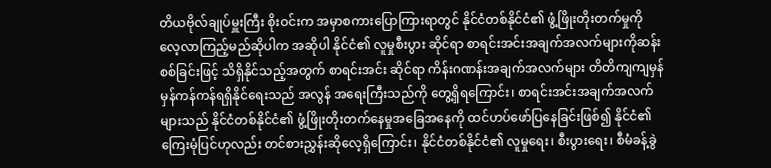တိယဗိုလ်ချုပ်မှူးကြီး စိုးဝင်းက အမှာစကားပြောကြားရာတွင် နိုင်ငံတစ်နိုင်ငံ၏ ဖွံ့ဖြိုးတိုးတက်မှုကို လေ့လာကြည့်မည်ဆိုပါက အဆိုပါ နိုင်ငံ၏ လူမှုစီးပွား ဆိုင်ရာ စာရင်းအင်းအချက်အလက်များကိုဆန်းစစ်ခြင်းဖြင့် သိရှိနိုင်သည့်အတွက် စာရင်းအင်း ဆိုင်ရာ ကိန်းဂဏန်းအချက်အလက်များ တိတိကျကျမှန်မှန်ကန်ကန်ရရှိနိုင်ရေးသည် အလွန် အရေးကြီးသည်ကို တွေ့ရှိရကြောင်း၊ စာရင်းအင်းအချက်အလက်များသည် နိုင်ငံတစ်နိုင်ငံ၏ ဖွံ့ဖြိုးတိုးတက်နေမှုအခြေအနေကို ထင်ဟပ်ဖော်ပြနေခြင်းဖြစ်၍ နိုင်ငံ၏ ကြေးမုံပြင်ဟုလည်း တင်စားညွှန်းဆိုလေ့ရှိကြောင်း၊ နိုင်ငံတစ်နိုင်ငံ၏ လူမှုရေး၊ စီးပွားရေး၊ စီမံခန့်ခွဲ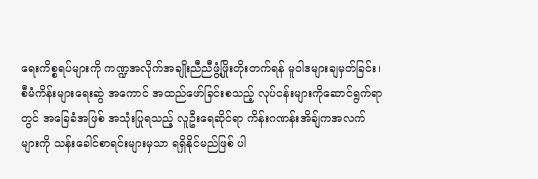ရေးကိစ္စရပ်များကို ကဏ္ဍအလိုက်အချိုးညီညီဖွံ့ဖြိုးတိုးတက်ရန် မူဝါဒများချမှတ်ခြင်း၊ စီမံကိန်းများရေးဆွဲ အကောင် အထည်ဖော်ခြင်းစသည့် လုပ်ငန်းများကို‌ဆောင်ရွက်ရာတွင် အခြေခံအဖြစ် အသုံးပြုရသည့် လူဦးရေဆိုင်ရာ ကိန်းဂဏန်းအိချ်ကအလက်များကို သန်းခေါင်စာရင်းများမှသာ ရရှိနိုင်မည်ဖြစ် ပါ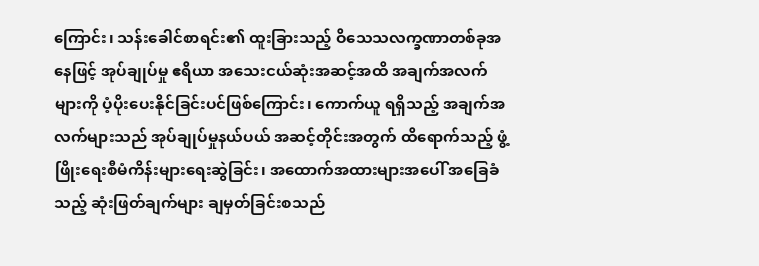ကြောင်း၊ သန်းခေါင်စာရင်း၏ ထူးခြားသည့် ဝိသေသလက္ခဏာတစ်ခုအနေဖြင့် အုပ်ချုပ်မှု ဧရိယာ အသေးငယ်ဆုံးအဆင့်အထိ အချက်အလက်များကို ပံ့ပိုးပေးနိုင်ခြင်းပင်ဖြစ်ကြောင်း၊ ကောက်ယူ ရရှိသည့် အချက်အလက်များသည် အုပ်ချုပ်မှုနယ်ပယ် အဆင့်တိုင်းအတွက် ထိရောက်သည့် ဖွံ့ဖြိုးရေးစီမံကိန်းများရေးဆွဲခြင်း၊ အထောက်အထားများအပေါ် အခြေခံသည့် ဆုံးဖြတ်ချက်များ ချမှတ်ခြင်းစသည်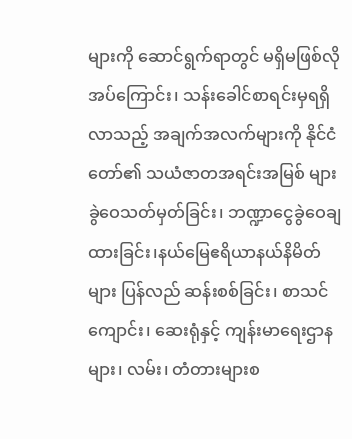များကို ဆောင်ရွက်ရာတွင် မရှိမဖြစ်လိုအပ်ကြောင်း၊ သန်းခေါင်စာရင်းမှရရှိလာသည့် အချက်အလက်များကို နိုင်ငံတော်၏ သယံဇာတအရင်းအမြစ် များ ခွဲဝေသတ်မှတ်ခြင်း၊ ဘဏ္ဍာငွေခွဲဝေချထားခြင်း၊နယ်မြေဧရိယာနယ်နိမိတ်များ ပြန်လည် ဆန်းစစ်ခြင်း၊ စာသင်ကျောင်း၊ ဆေးရုံနှင့် ကျန်းမာရေးဌာနများ၊ လမ်း၊ တံတားများစ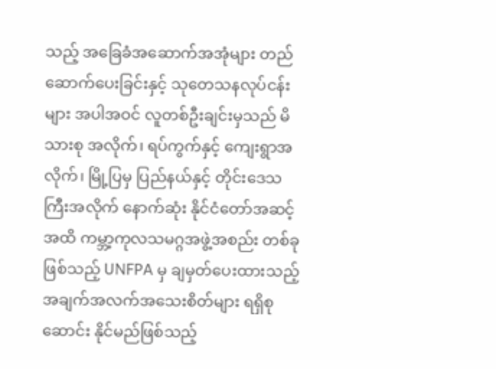သည့် အခြေခံအဆောက်အအုံများ တည်ဆောက်ပေးခြင်းနှင့် သုတေသနလုပ်ငန်းများ အပါအဝင် လူတစ်ဦးချင်းမှသည် မိသားစု အလိုက်၊ ရပ်ကွက်နှင့် ကျေးရွာအလိုက်၊ မြို့ပြမှ ပြည်နယ်နှင့် တိုင်းဒေသကြီးအလိုက် နောက်ဆုံး နိုင်ငံတော်အဆင့်အထိ ကမ္ဘာ့ကုလသမဂ္ဂအဖွဲ့အစည်း တစ်ခုဖြစ်သည့် UNFPA မှ ချမှတ်ပေးထားသည့် အချက်အလက်အသေးစိတ်များ ရရှိစုဆောင်း နိုင်မည်ဖြစ်သည့်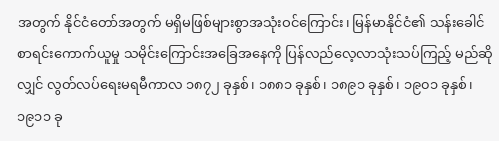အတွက် နိုင်ငံတော်အတွက် မရှိမဖြစ်များစွာအသုံးဝင်ကြောင်း၊ မြန်မာနိုင်ငံ၏ သန်းခေါင်စာရင်းကောက်ယူမှု သမိုင်းကြောင်းအခြေအနေကို ပြန်လည်လေ့လာသုံးသပ်ကြည့် မည်ဆိုလျှင် လွတ်လပ်ရေးမရမီကာလ ၁၈၇၂ ခုနှစ်၊ ၁၈၈၁ ခုနှစ်၊ ၁၈၉၁ ခုနှစ်၊ ၁၉၀၁ ခုနှစ်၊ ၁၉၁၁ ခု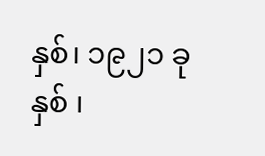နှစ်၊ ၁၉၂၁ ခုနှစ် ၊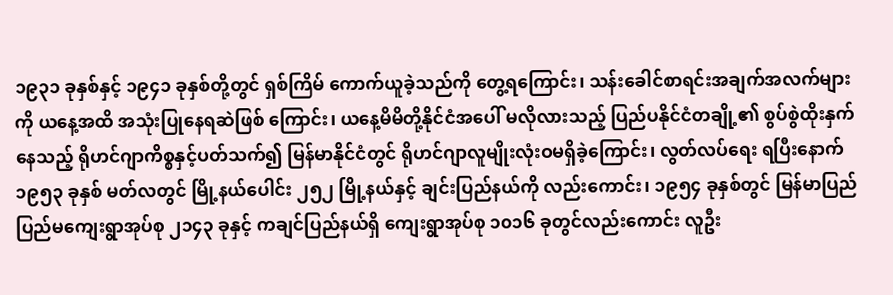၁၉၃၁ ခုနှစ်နှင့် ၁၉၄၁ ခုနှစ်တို့တွင် ရှစ်ကြိမ် ကောက်ယူခဲ့သည်ကို တွေ့ရကြောင်း၊ သန်းခေါင်စာရင်းအချက်အလက်များကို ယနေ့အထိ အသုံးပြုနေရဆဲဖြစ် ကြောင်း၊ ယနေ့မိမိတို့နိုင်ငံအပေါ် မလိုလားသည့် ပြည်ပနိုင်ငံတချို့၏ စွပ်စွဲထိုးနှက်နေသည့် ရိုဟင်ဂျာကိစ္စနှင့်ပတ်သက်၍ မြန်မာနိုင်ငံတွင် ရိုဟင်ဂျာလူမျိုးလုံးဝမရှိခဲ့ကြောင်း၊ လွတ်လပ်ရေး ရပြီးနောက် ၁၉၅၃ ခုနှစ် မတ်လတွင် မြို့နယ်ပေါင်း ၂၅၂ မြို့နယ်နှင့် ချင်းပြည်နယ်ကို လည်းကောင်း၊ ၁၉၅၄ ခုနှစ်တွင် မြန်မာပြည် ပြည်မကျေးရွာအုပ်စု ၂၁၄၃ ခုနှင့် ကချင်ပြည်နယ်ရှိ ကျေးရွာအုပ်စု ၁၀၁၆ ခုတွင်လည်းကောင်း လူဦး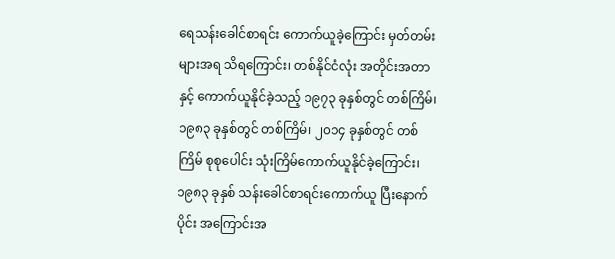ရေသန်းခေါင်စာရင်း ကောက်ယူခဲ့ကြောင်း မှတ်တမ်းများအရ သိရကြောင်း၊ တစ်နိုင်ငံလုံး အတိုင်းအတာနှင့် ကောက်ယူနိုင်ခဲ့သည့် ၁၉၇၃ ခုနှစ်တွင် တစ်ကြိမ်၊ ၁၉၈၃ ခုနှစ်တွင် တစ်ကြိမ်၊ ၂၀၁၄ ခုနှစ်တွင် တစ်ကြိမ် စုစုပေါင်း သုံးကြိမ်ကောက်ယူနိုင်ခဲ့ကြောင်း၊ ၁၉၈၃ ခုနှစ် သန်းခေါင်စာရင်းကောက်ယူ ပြီးနောက်ပိုင်း အကြောင်းအ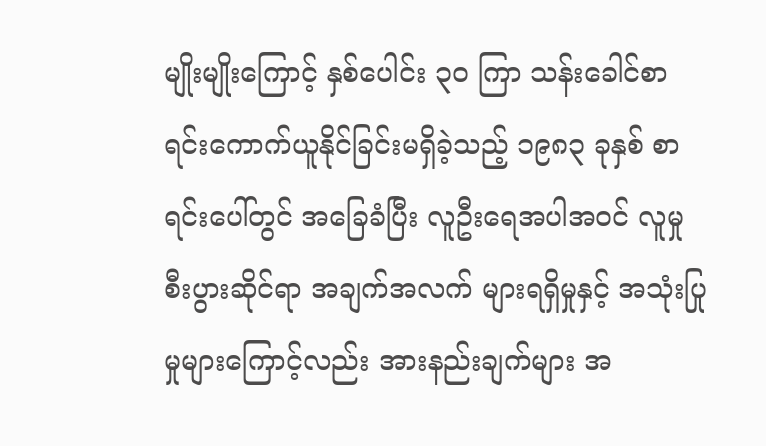မျိုးမျိုးကြောင့် နှစ်ပေါင်း ၃၀ ကြာ သန်းခေါင်စာရင်းကောက်ယူနိုင်ခြင်းမရှိခဲ့သည့် ၁၉၈၃ ခုနှစ် စာရင်းပေါ်တွင် အခြေခံပြီး လူဦးရေအပါအဝင် လူမှုစီးပွားဆိုင်ရာ အချက်အလက် များရရှိမှုနှင့် အသုံးပြုမှုများကြောင့်လည်း အားနည်းချက်များ အ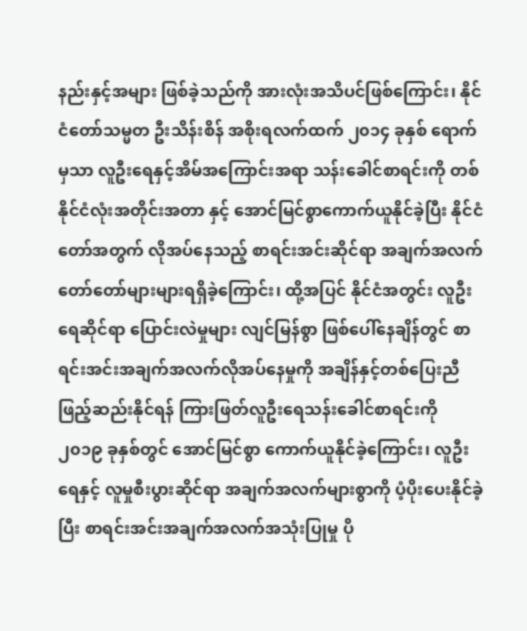နည်းနှင့်အများ ဖြစ်ခဲ့သည်ကို အားလုံးအသိပင်ဖြစ်ကြောင်း၊ နိုင်ငံတော်သမ္မတ ဦးသိန်းစိန် အစိုးရလက်ထက် ၂၀၁၄ ခုနှစ် ရောက်မှသာ လူဦးရေနှင့်အိမ်အကြောင်းအရာ သန်းခေါင်စာရင်းကို တစ်နိုင်ငံလုံးအတိုင်းအတာ နှင့် အောင်မြင်စွာကောက်ယူနိုင်ခဲ့ပြီး နိုင်ငံတော်အတွက် လိုအပ်နေသည့် စာရင်းအင်းဆိုင်ရာ အချက်အလက် တော်တော်များများရရှိခဲ့ကြောင်း၊ ထို့အပြင် နိုင်ငံအတွင်း လူဦးရေဆိုင်ရာ ပြောင်းလဲမှုများ လျင်မြန်စွာ ဖြစ်ပေါ်နေချိန်တွင် စာရင်းအင်းအချက်အလက်လိုအပ်နေမှုကို အချိန်နှင့်တစ်ပြေးညီ ဖြည့်ဆည်းနိုင်ရန် ကြားဖြတ်လူဦးရေသန်းခေါင်စာရင်းကို ၂၀၁၉ ခုနှစ်တွင် အောင်မြင်စွာ ကောက်ယူနိုင်ခဲ့ကြောင်း၊ လူဦးရေနှင့် လူမှုစီးပွားဆိုင်ရာ အချက်အလက်များစွာကို ပံ့ပိုးပေးနိုင်ခဲ့ပြီး စာရင်းအင်းအချက်အလက်အသုံးပြုမှု ပို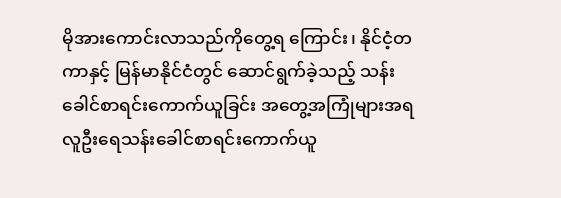မိုအားကောင်းလာသည်ကိုတွေ့ရ ကြောင်း၊ နိုင်ငံ့တကာနှင့် မြန်မာနိုင်ငံတွင် ဆောင်ရွက်ခဲ့သည့် သန်းခေါင်စာရင်းကောက်ယူခြင်း အတွေ့အကြုံများအရ လူဦးရေသန်းခေါင်စာရင်းကောက်ယူ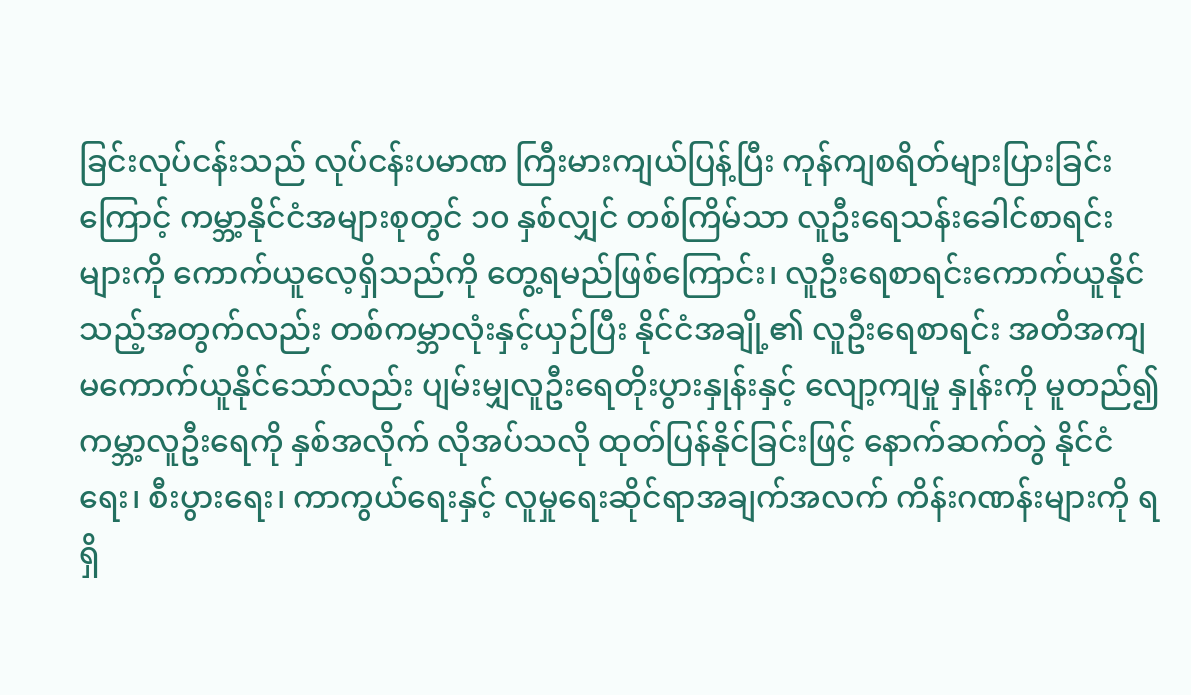ခြင်းလုပ်ငန်းသည် လုပ်ငန်းပမာဏ ကြီးမားကျယ်ပြန့်ပြီး ကုန်ကျစရိတ်များပြားခြင်းကြောင့် ကမ္ဘာ့နိုင်ငံအများစုတွင် ၁၀ နှစ်လျှင် တစ်ကြိမ်သာ လူဦးရေသန်းခေါင်စာရင်းများကို ကောက်ယူလေ့ရှိသည်ကို တွေ့ရမည်ဖြစ်ကြောင်း၊ လူဦးရေစာရင်းကောက်ယူနိုင်သည့်အတွက်လည်း တစ်ကမ္ဘာလုံးနှင့်ယှဉ်ပြီး နိုင်ငံအချို့၏ လူဦးရေစာရင်း အတိအကျမကောက်ယူနိုင်သော်လည်း ပျမ်းမျှလူဦးရေတိုးပွားနှုန်းနှင့် လျော့ကျမှု နှုန်းကို မူတည်၍ ကမ္ဘာ့လူဦးရေကို နှစ်အလိုက် လိုအပ်သလို ထုတ်ပြန်နိုင်ခြင်းဖြင့် နောက်ဆက်တွဲ နိုင်ငံရေး၊ စီးပွားရေး၊ ကာကွယ်ရေးနှင့် လူမှုရေးဆိုင်ရာအချက်အလက် ကိန်းဂဏန်းများကို ရရှိ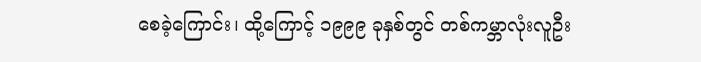စေခဲ့ကြောင်း၊ ထို့ကြောင့် ၁၉၉၉ ခုနှစ်တွင် တစ်ကမ္ဘာလုံးလူဦး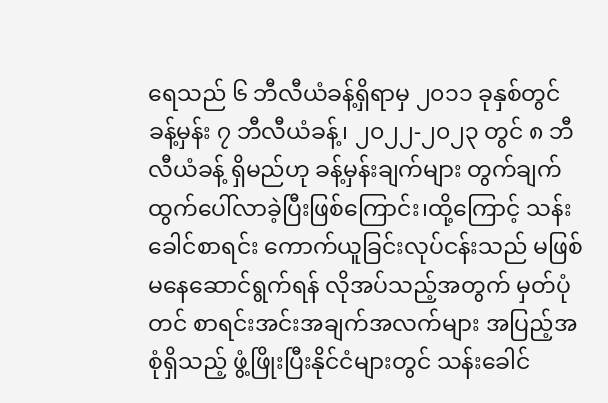ရေသည် ၆ ဘီလီယံခန့်ရှိရာမှ ၂၀၁၁ ခုနှစ်တွင် ခန့်မှန်း ၇ ဘီလီယံခန့်၊ ၂၀၂၂-၂၀၂၃ တွင် ၈ ဘီလီယံခန့် ရှိမည်ဟု ခန့်မှန်းချက်များ တွက်ချက်ထွက်ပေါ်လာခဲ့ပြီးဖြစ်ကြောင်း၊ထို့ကြောင့် သန်းခေါင်စာရင်း ကောက်ယူခြင်းလုပ်ငန်းသည် မဖြစ်မနေဆောင်ရွက်ရန် လိုအပ်သည့်အတွက် မှတ်ပုံတင် စာရင်းအင်းအချက်အလက်များ အပြည့်အစုံရှိသည့် ဖွံ့ဖြိုးပြီးနိုင်ငံများတွင် သန်းခေါင်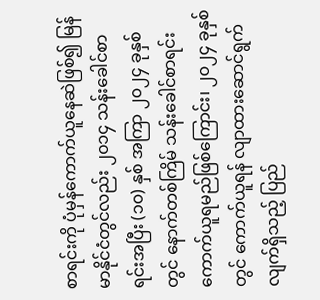စာရင်းကို ပုံမှန်ကောက်ယူနေဆဲဖြစ်၍ မြန်မာနိုင်ငံတွင်လည်း ၂၀၁၄ သန်းခေါင်စာရင်းအပြီး (၁၀) နှစ် အကြာ ၂၀၂၄ ခုနှစ်တွင် နောက်တစ်ကြိမ် သန်းခေါင်စာရင်းကောက်ယူရမည်ဖြစ်ကြောင်း၊ ၂၀၂၄ ခုနှစ်တွင် ကောက်ယူရန် လျာထားဆောင်ရွက်လျက်ရှိသည့် ပြည်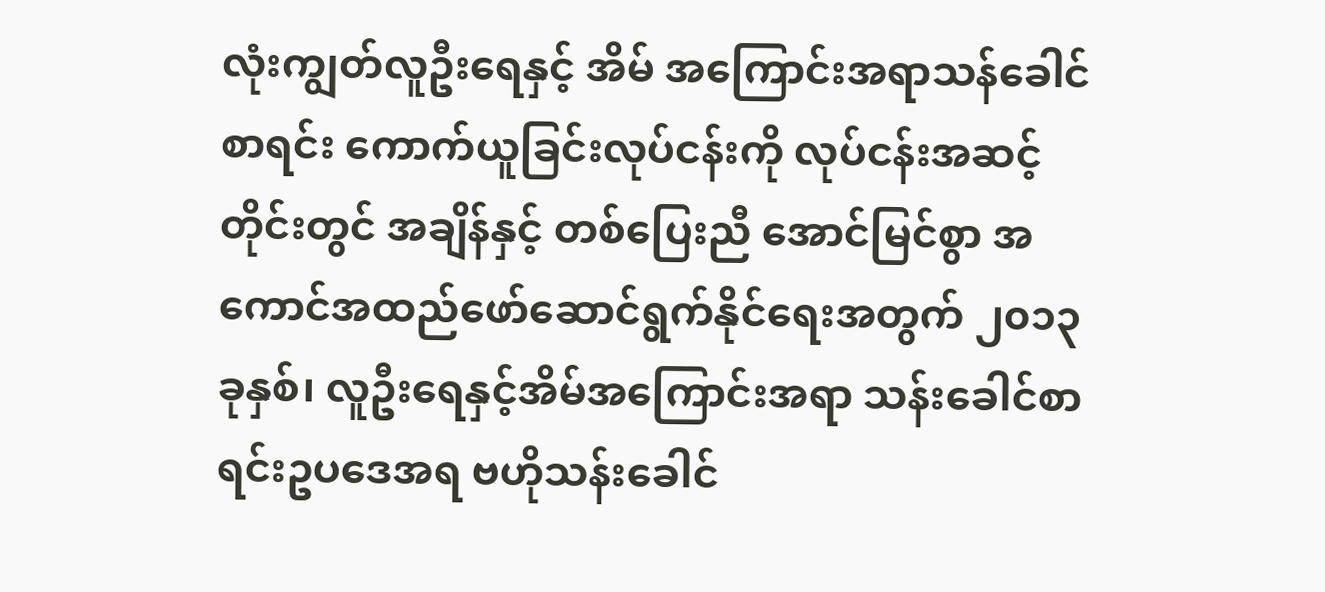လုံးကျွတ်လူဦးရေနှင့် အိမ် အကြောင်းအရာသန်ခေါင်စာရင်း ကောက်ယူခြင်းလုပ်ငန်းကို လုပ်ငန်းအဆင့်တိုင်းတွင် အချိန်နှင့် တစ်ပြေးညီ အောင်မြင်စွာ အကောင်အထည်ဖော်ဆောင်ရွက်နိုင်ရေးအတွက် ၂၀၁၃ ခုနှစ်၊ လူဦးရေနှင့်အိမ်အကြောင်းအရာ သန်းခေါင်စာရင်းဥပဒေအရ ဗဟိုသန်းခေါင်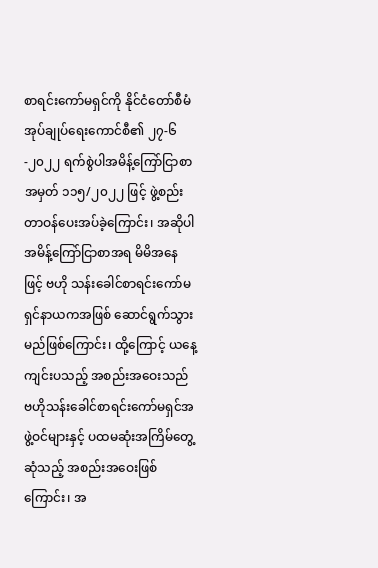စာရင်းကော်မရှင်ကို နိုင်ငံတော်စီမံအုပ်ချုပ်ရေးကောင်စီ၏ ၂၇-၆-၂၀၂၂ ရက်စွဲပါအမိန့်ကြော်ငြာစာအမှတ် ၁၁၅/၂၀၂၂ ဖြင့် ဖွဲ့စည်းတာဝန်ပေးအပ်ခဲ့ကြောင်း၊ အဆိုပါအမိန့်ကြော်ငြာစာအရ မိမိအနေဖြင့် ဗဟို သန်းခေါင်စာရင်းကော်မရှင်နာယကအဖြစ် ဆောင်ရွက်သွားမည်ဖြစ်ကြောင်း၊ ထို့ကြောင့် ယနေ့ကျင်းပသည့် အစည်းအဝေးသည် ဗဟိုသန်းခေါင်စာရင်းကော်မရှင်အဖွဲ့ဝင်များနှင့် ပထမဆုံးအကြိမ်တွေ့ဆုံသည့် အစည်းအဝေးဖြစ်ကြောင်း၊ အ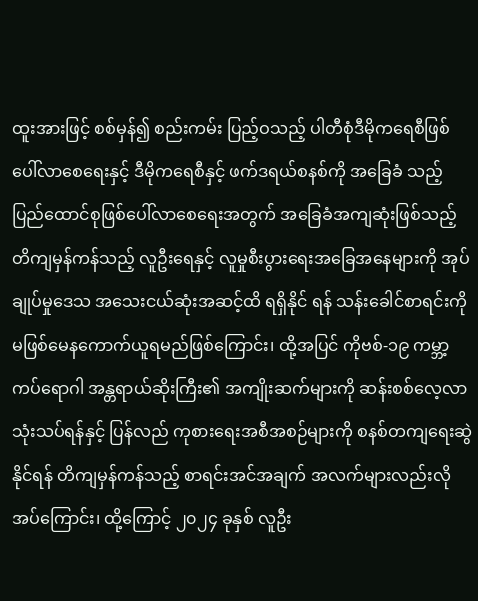ထူးအားဖြင့် စစ်မှန်၍ စည်းကမ်း ပြည့်ဝသည့် ပါတီစုံဒီမိုကရေစီဖြစ်ပေါ်လာစေရေးနှင့် ဒီမိုကရေစီနှင့် ဖက်ဒရယ်စနစ်ကို အခြေခံ သည့် ပြည်ထောင်စုဖြစ်ပေါ်လာစေရေးအတွက် အခြေခံအကျဆုံးဖြစ်သည့် တိကျမှန်ကန်သည့် လူဦးရေနှင့် လူမှုစီးပွားရေးအခြေအနေများကို အုပ်ချုပ်မှုဒေသ အသေးငယ်ဆုံးအဆင့်ထိ ရရှိနိုင် ရန် သန်းခေါင်စာရင်းကို မဖြစ်မေနကောက်ယူရမည်ဖြစ်ကြောင်း၊ ထို့အပြင် ကိုဗစ်-၁၉ ကမ္ဘာ့ ကပ်ရောဂါ အန္တရာယ်ဆိုးကြီး၏ အကျိုးဆက်များကို ဆန်းစစ်လေ့လာသုံးသပ်ရန်နှင့် ပြန်လည် ကုစားရေးအစီအစဉ်များကို စနစ်တကျရေးဆွဲနိုင်ရန် တိကျမှန်ကန်သည့် စာရင်းအင်အချက် အလက်များလည်းလိုအပ်ကြောင်း၊ ထို့ကြောင့် ၂၀၂၄ ခုနှစ် လူဦး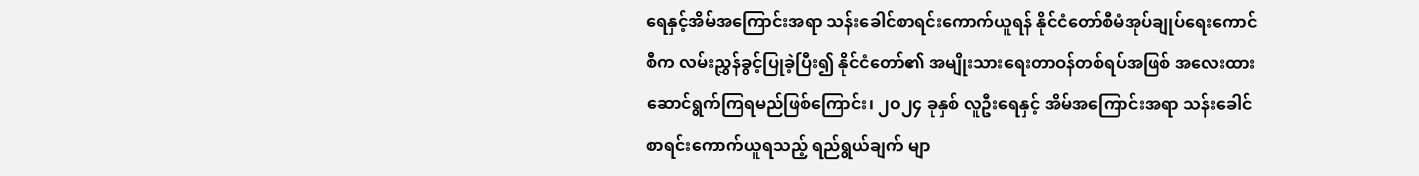ရေနှင့်အိမ်အကြောင်းအရာ သန်းခေါင်စာရင်းကောက်ယူရန် နိုင်ငံတော်စီမံအုပ်ချုပ်ရေးကောင်စီက လမ်းညွှန်ခွင့်ပြုခဲ့ပြီး၍ နိုင်ငံတော်၏ အမျိုးသားရေးတာဝန်တစ်ရပ်အဖြစ် အလေးထားဆောင်ရွက်ကြရမည်ဖြစ်ကြောင်း၊ ၂၀၂၄ ခုနှစ် လူဦးရေနှင့် အိမ်အကြောင်းအရာ သန်းခေါင်စာရင်းကောက်ယူရသည့် ရည်ရွယ်ချက် မျာ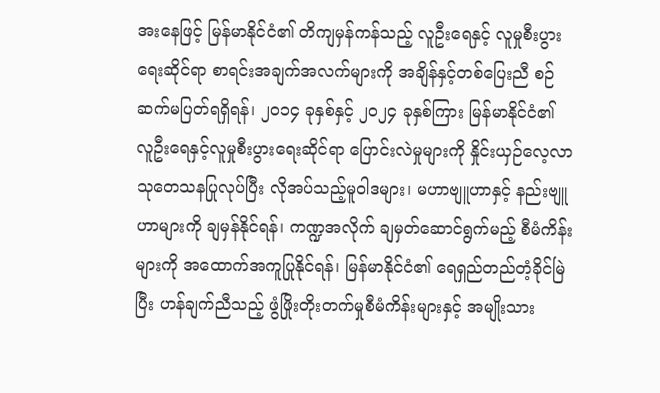အးနေဖြင့် မြန်မာနိုင်ငံ၏ တိကျမှန်ကန်သည့် လူဦးရေနှင့် လူမှုစီးပွားရေးဆိုင်ရာ စာရင်းအချက်အလက်များကို အချိန်နှင့်တစ်ပြေးညီ စဉ်ဆက်မပြတ်ရရှိရန်၊ ၂၀၁၄ ခုနှစ်နှင့် ၂၀၂၄ ခုနှစ်ကြား မြန်မာနိုင်ငံ၏ လူဦးရေနှင့်လူမှုစီးပွားရေးဆိုင်ရာ ပြောင်းလဲမှုများကို နှိုင်းယှဉ်လေ့လာ သုတေသနပြုလုပ်ပြီး လိုအပ်သည့်မူဝါဒများ၊ မဟာဗျူဟာနှင့် နည်းဗျူဟာများကို ချမှန်နိုင်ရန်၊ ကဏ္ဍအလိုက် ချမှတ်ဆောင်ရွက်မည့် စီမံကိန်းများကို အထောက်အကူပြုနိုင်ရန်၊ မြန်မာနိုင်ငံ၏ ရေရှည်တည်တံ့ခိုင်မြဲပြီး ဟန်ချက်ညီသည့် ဖွံဖြိုးတိုးတက်မှုစီမံကိန်းများနှင့် အမျိုးသား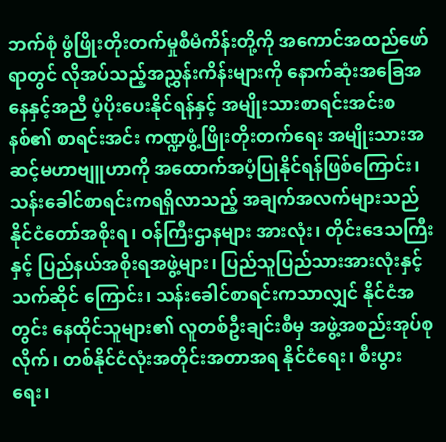ဘက်စုံ ဖွံဖြိုးတိုးတက်မှုစီမံကိန်းတို့ကို အကောင်အထည်ဖော်ရာတွင် လိုအပ်သည့်အညွှန်းကိန်းများကို နောက်ဆုံးအခြေအနေနှင့်အညီ ပံ့ပိုးပေးနိုင်ရန်နှင့် အမျိုးသားစာရင်းအင်းစနစ်၏ စာရင်းအင်း ကဏ္ဍဖွံ့ဖြိုးတိုးတက်ရေး အမျိုးသားအဆင့်မဟာဗျူဟာကို အထောက်အပံ့ပြုနိုင်ရန်ဖြစ်ကြောင်း၊ သန်းခေါင်စာရင်းကရရှိလာသည့် အချက်အလက်များသည် နိုင်ငံတော်အစိုးရ၊ ဝန်ကြီးဌာနများ အားလုံး၊ တိုင်းဒေသကြီးနှင့် ပြည်နယ်အစိုးရအဖွဲ့များ၊ ပြည်သူပြည်သားအားလုံးနှင့် သက်ဆိုင် ကြောင်း၊ သန်းခေါင်စာရင်းကသာလျှင် နိုင်ငံအတွင်း နေထိုင်သူများ၏ လူတစ်ဦးချင်းစီမှ အဖွဲ့အစည်းအုပ်စုလိုက်၊ တစ်နိုင်ငံလုံးအတိုင်းအတာအရ နိုင်ငံရေး၊ စီးပွားရေး၊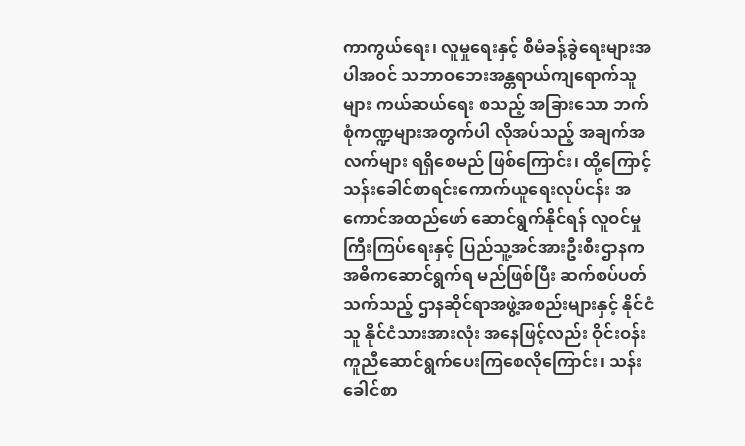ကာကွယ်ရေး၊ လူမှုရေးနှင့် စီမံခန့်ခွဲရေးများအပါအဝင် သဘာဝဘေးအန္တရာယ်ကျရောက်သူများ ကယ်ဆယ်ရေး စသည့် အခြားသော ဘက်စုံကဏ္ဍများအတွက်ပါ လိုအပ်သည့် အချက်အလက်များ ရရှိစေမည် ဖြစ်ကြောင်း၊ ထို့ကြောင့် သန်းခေါင်စာရင်းကောက်ယူရေးလုပ်ငန်း အကောင်အထည်ဖော် ဆောင်ရွက်နိုင်ရန် လူဝင်မှုကြီးကြပ်ရေးနှင့် ပြည်သူ့အင်အားဦးစီးဌာနက အဓိကဆောင်ရွက်ရ မည်ဖြစ်ပြီး ဆက်စပ်ပတ်သက်သည့် ဌာနဆိုင်ရာအဖွဲ့အစည်းများနှင့် နိုင်ငံသူ နိုင်ငံသားအားလုံး အနေဖြင့်လည်း ဝိုင်းဝန်းကူညီဆောင်ရွက်ပေးကြစေလိုကြောင်း၊ သန်းခေါင်စာ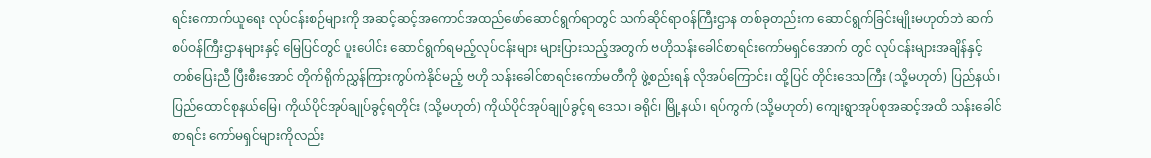ရင်းကောက်ယူရေး လုပ်ငန်းစဉ်များကို အဆင့်ဆင့်အကောင်အထည်ဖော်ဆောင်ရွက်ရာတွင် သက်ဆိုင်ရာဝန်ကြီးဌာန တစ်ခုတည်းက ဆောင်ရွက်ခြင်းမျိုးမဟုတ်ဘဲ ဆက်စပ်ဝန်ကြီးဌာနများနှင့် မြေပြင်တွင် ပူးပေါင်း ဆောင်ရွက်ရမည့်လုပ်ငန်းများ များပြားသည့်အတွက် ဗဟိုသန်းခေါင်စာရင်းကော်မရှင်အောက် တွင် လုပ်ငန်းများအချိန်နှင့်တစ်ပြေးညီ ပြီးစီးအောင် တိုက်ရိုက်ညွှန်ကြားကွပ်ကဲနိုင်မည့် ဗဟို သန်းခေါင်စာရင်းကော်မတီကို ဖွဲ့စည်းရန် လိုအပ်ကြောင်း၊ ထို့ပြင် တိုင်းဒေသကြီး (သို့မဟုတ်) ပြည်နယ်၊ ပြည်ထောင်စုနယ်မြေ၊ ကိုယ်ပိုင်အုပ်ချုပ်ခွင့်ရတိုင်း (သို့မဟုတ်) ကိုယ်ပိုင်အုပ်ချုပ်ခွင့်ရ ဒေသ၊ ခရိုင်၊ မြို့နယ်၊ ရပ်ကွက် (သို့မဟုတ်) ကျေးရွာအုပ်စုအဆင့်အထိ သန်းခေါင်စာရင်း ကော်မရှင်များကိုလည်း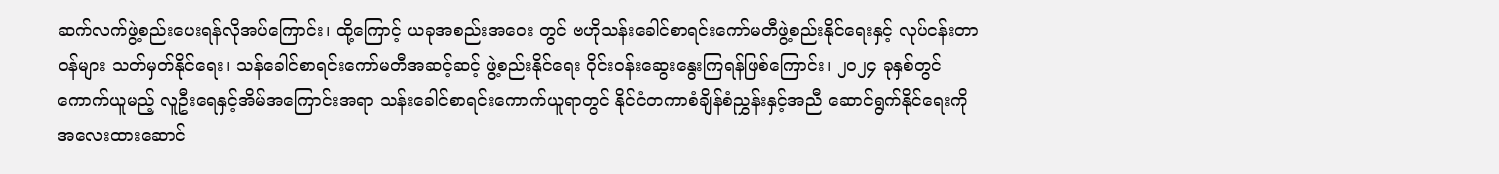ဆက်လက်ဖွဲ့စည်းပေးရန်လိုအပ်ကြောင်း၊ ထို့ကြောင့် ယခုအစည်းအဝေး တွင် ဗဟိုသန်းခေါင်စာရင်းကော်မတီဖွဲ့စည်းနိုင်ရေးနှင့် လုပ်ငန်းတာဝန်များ သတ်မှတ်နိုင်ရေး၊ သန်ခေါင်စာရင်းကော်မတီအဆင့်ဆင့် ဖွဲ့စည်းနိုင်ရေး ဝိုင်းဝန်းဆွေးနွေးကြရန်ဖြစ်ကြောင်း၊ ၂၀၂၄ ခုနှစ်တွင် ကောက်ယူမည့် လူဦးရေနှင့်အိမ်အကြောင်းအရာ သန်းခေါင်စာရင်းကောက်ယူရာတွင် နိုင်ငံတကာစံချိန်စံညွှန်းနှင့်အညီ ဆောင်ရွက်နိုင်ရေးကို အလေးထားဆောင်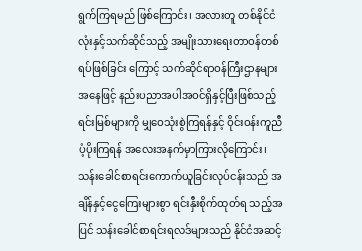ရွက်ကြရမည် ဖြစ်ကြောင်း၊ အလားတူ တစ်နိုင်ငံလုံးနှင့်သက်ဆိုင်သည့် အမျိုးသားရေးတာဝန်တစ်ရပ်ဖြစ်ခြင်း ကြောင့် သက်ဆိုင်ရာဝန်ကြီးဌာနများအနေဖြင့် နည်းပညာအပါအဝင်ရှိနှင့်ပြီးဖြစ်သည့် ရင်းမြစ်များကို မျှဝေသုံးစွဲကြရန်နှင့် ဝိုင်းဝန်းကူညီပံ့ပိုးကြရန် အလေးအနက်မှာကြားလိုကြောင်း၊ သန်းခေါင်စာရင်းကောက်ယူခြင်းလုပ်ငန်းသည် အချိန်နှင့်ငွေကြေးများစွာ ရင်းနှီးစိုက်ထုတ်ရ သည့်အပြင် သန်းခေါင်စာရင်းရလဒ်များသည် နိုင်ငံအဆင့်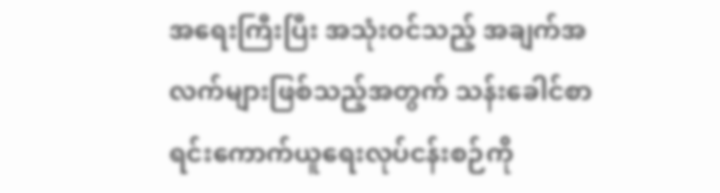အရေးကြီးပြီး အသုံးဝင်သည့် အချက်အလက်များဖြစ်သည့်အတွက် သန်းခေါင်စာရင်းကောက်ယူရေးလုပ်ငန်းစဉ်ကို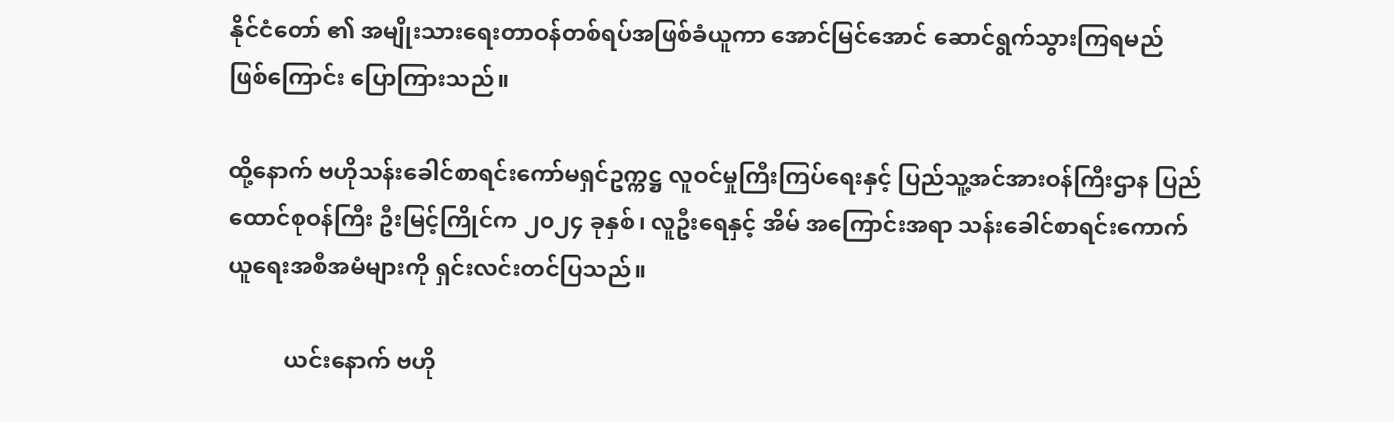နိုင်ငံတော် ၏ အမျိုးသားရေးတာဝန်တစ်ရပ်အဖြစ်ခံယူကာ အောင်မြင်အောင် ဆောင်ရွက်သွားကြရမည် ဖြစ်ကြောင်း ပြောကြားသည်။

ထို့နောက် ဗဟိုသန်းခေါင်စာရင်းကော်မရှင်ဥက္ကဋ္ဌ လူဝင်မှုကြီးကြပ်ရေးနှင့် ပြည်သူ့အင်အားဝန်ကြီးဌာန ပြည်ထောင်စုဝန်ကြီး ဦးမြင့်ကြိုင်က ၂၀၂၄ ခုနှစ်၊ လူဦးရေနှင့် အိမ် အကြောင်းအရာ သန်းခေါင်စာရင်းကောက်ယူရေးအစီအမံများကို ရှင်းလင်းတင်ပြသည်။

          ယင်းနောက် ဗဟို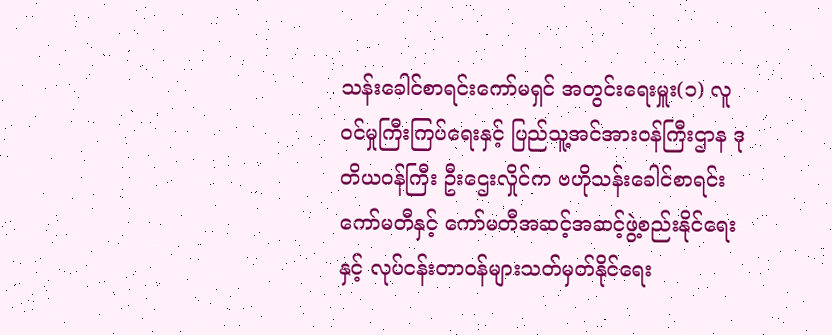သန်းခေါင်စာရင်းကော်မရှင် အတွင်းရေးမှူး(၁) လူဝင်မှုကြီးကြပ်ရေးနှင့် ပြည်သူ့အင်အားဝန်ကြီးဌာန ဒုတိယဝန်ကြီး ဦးဌေးလှိုင်က ဗဟိုသန်းခေါင်စာရင်းကော်မတီနှင့် ကော်မတီအဆင့်အဆင့်ဖွဲ့စည်းနိုင်ရေးနှင့် လုပ်ငန်းတာဝန်များသတ်မှတ်နိုင်ရေး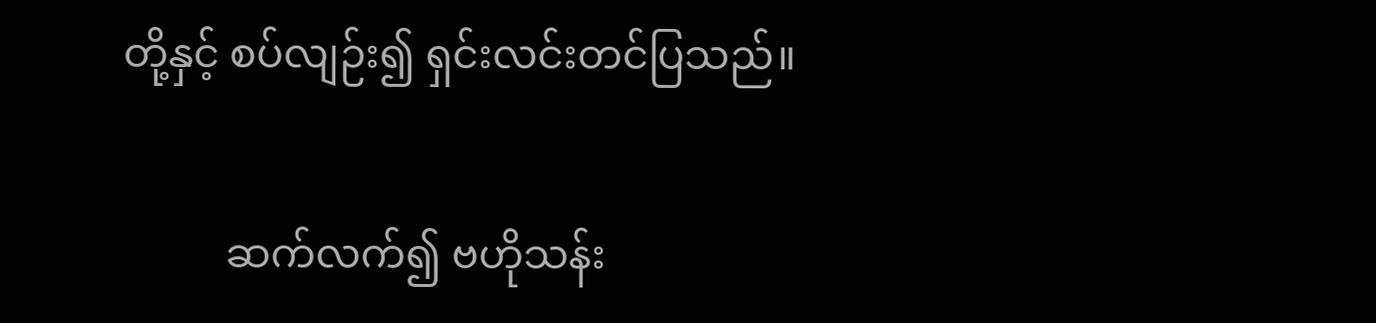တို့နှင့် စပ်လျဉ်း၍ ရှင်းလင်းတင်ပြသည်။

          ဆက်လက်၍ ဗဟိုသန်း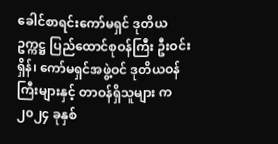ခေါင်စာရင်းကော်မရှင် ဒုတိယဥက္ကဋ္ဌ ပြည်ထောင်စုဝန်ကြီး ဦးဝင်းရှိန်၊ ကော်မရှင်အဖွဲ့ဝင် ဒုတိယဝန်ကြီးများနှင့် တာဝန်ရှိသူများ က ၂၀၂၄ ခုနှစ်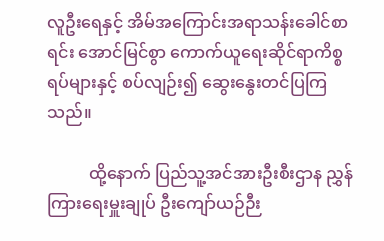လူဦးရေနှင့် အိမ်အကြောင်းအရာသန်းခေါင်စာရင်း အောင်မြင်စွာ ကောက်ယူရေးဆိုင်ရာကိစ္စရပ်များနှင့် စပ်လျဉ်း၍ ဆွေးနွေးတင်ပြကြသည်။

          ထို့နောက် ပြည်သူ့အင်အားဦးစီးဌာန ညွှန်ကြားရေးမှူးချုပ် ဦးကျော်ယဉ်ဉီး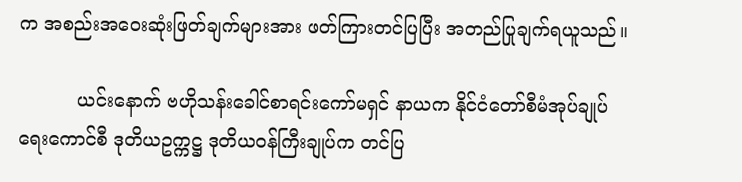က အစည်းအဝေးဆုံးဖြတ်ချက်များအား ဖတ်ကြားတင်ပြပြီး အတည်ပြုချက်ရယူသည်။

          ယင်းနောက် ဗဟိုသန်းခေါင်စာရင်းကော်မရှင် နာယက နိုင်ငံတော်စီမံအုပ်ချုပ်ရေးကောင်စီ ဒုတိယဥက္ကဋ္ဌ ဒုတိယဝန်ကြီးချုပ်က တင်ပြ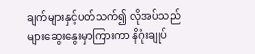ချက်များနှင့်ပတ်သက်၍ လိုအပ်သည်များဆွေးနွေးမှာကြားကာ နိဂုံးချုပ်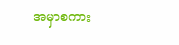အမှာစကား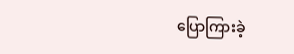ပြောကြားခဲ့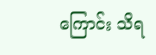ကြောင်း သိရ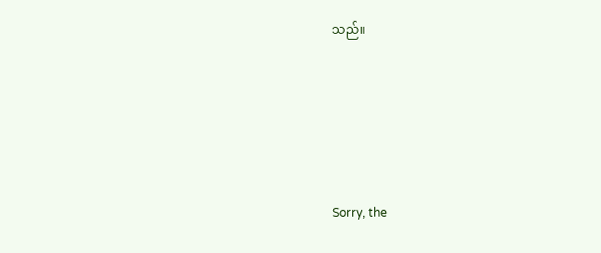သည်။





Sorry, the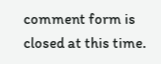comment form is closed at this time.